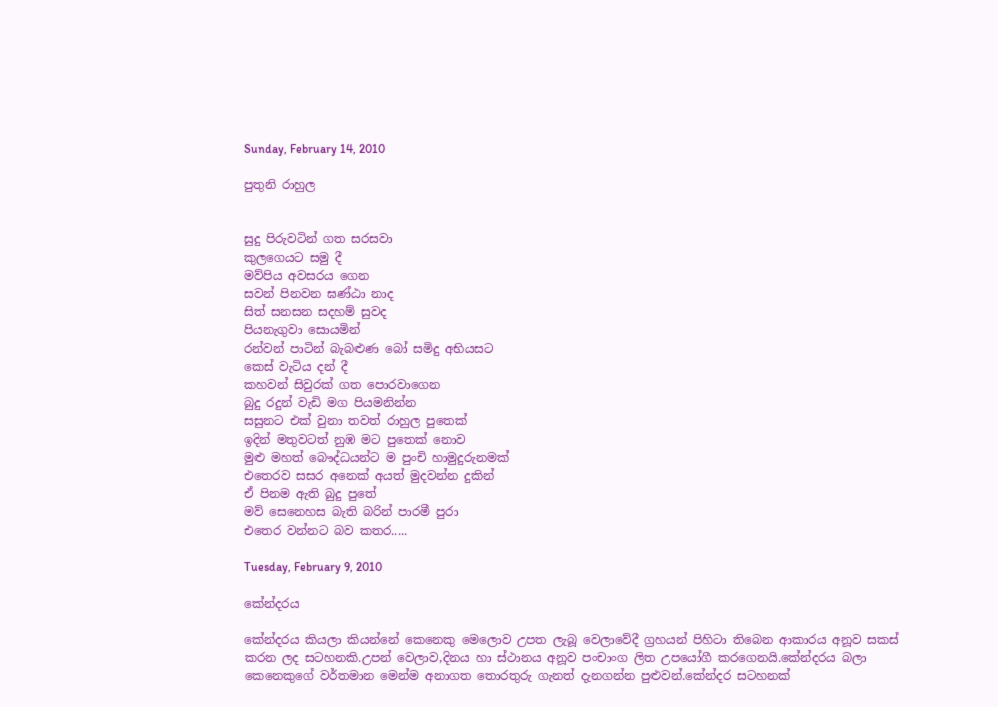Sunday, February 14, 2010

පුතුනි රාහුල


සුදු පිරුවටින් ගත සරසවා
කුලගෙයට සමු දී
මව්පිය අවසරය ගෙන
සවන් පිනවන ඝණ්ඨා නාද
සිත් සනසන සදහම් සුවද
පියනැගුවා සොයමින්
රන්වන් පාටින් බැබළුණ බෝ සමිදු අභියසට
කෙස් වැටිය දන් දී
කහවන් සිවුරක් ගත පොරවාගෙන
බුදු රදුන් වැඩි මග පියමනින්න
සසුනට එක් වුනා තවත් රාහුල පුතෙක්
ඉදින් මතුවටත් නුඹ මට පුතෙක් නොව
මුළු මහත් බෞද්ධයන්ට ම පුංචි හාමුදුරුනමක්
එතෙරව සසර අනෙක් අයත් මුදවන්න දුකින්
ඒ පිනම ඇති බුදු පුතේ
මව් සෙනෙහස බැති බරින් පාරමී පුරා
එතෙර වන්නට බව කතර.....

Tuesday, February 9, 2010

කේන්දරය

කේන්දරය කියලා කියන්නේ කෙනෙකු මෙලොව උපත ලැබූ වෙලාවේදී ග්‍රහයන් පිහිටා තිබෙන ආකාරය අනූව සකස් කරන ලද සටහනකි.උපන් වෙලාව,දිනය හා ස්ථානය අනූව පංචාංග ලිත උපයෝගී කරගෙනයි.කේන්දරය බලා කෙනෙකුගේ වර්තමාන මෙන්ම අනාගත තොරතුරු ගැනත් දැනගන්න පුළුවන්.කේන්දර සටහනක්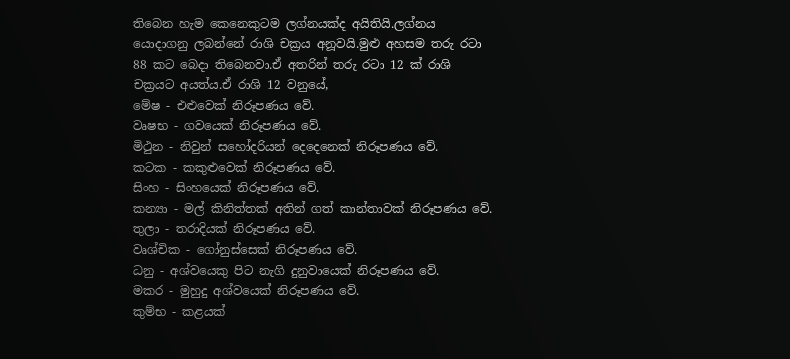තිබෙන හැම කෙනෙකුටම ලග්නයක්ද අයිතියි.ලග්නය යොදාගනු ලබන්නේ රාශි චක්‍රය අනූවයි.මුළු අහසම තරු රටා 88 කට බෙදා තිබෙනවා.ඒ අතරින් තරු රටා 12 ක් රාශි චක්‍රයට අයත්ය.ඒ රාශි 12 වනුයේ,
මේෂ - එළුවෙක් නිරූපණය වේ.
වෘෂභ - ගවයෙක් නිරූපණය වේ.
මිථුන - නිවුන් සහෝදරියන් දෙදෙනෙක් නිරූපණය වේ.
කටක - කකුළුවෙක් නිරූපණය වේ.
සිංහ - සිංහයෙක් නිරූපණය වේ.
කන්‍යා - මල් කිනිත්තක් අතින් ගත් කාන්තාවක් නිරූපණය වේ.
තුලා - තරාදියක් නිරූපණය වේ.
වෘශ්චික - ගෝනුස්සෙක් නිරූපණය වේ.
ධනු - අශ්වයෙකු පිට නැගි දුනුවායෙක් නිරූපණය වේ.
මකර - මුහුදු අශ්වයෙක් නිරූපණය වේ.
කුම්භ - කළයක්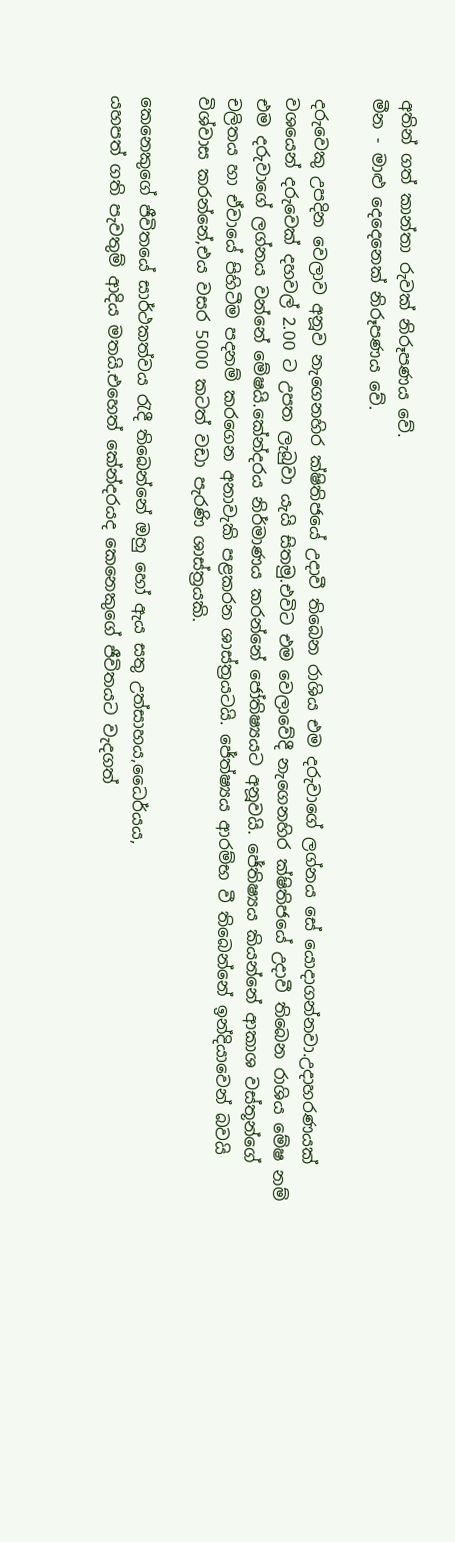අතින් ගත් කාන්තා රුවක් නිරූපණය වේ.
මීන - මාළු දෙදෙනෙක් නිරූපණය වේ.

දරුවෙකු උපදින වෙලාව අනූව නැගෙනහිර ක්ෂිතිජයේ උදාවී තිබෙන රාශිය එම දරුවාගේ ලග්නය සේ යොදාගන්නවා.උදාහරණයක් වශයෙන් දරුවෙක් දහවල් 2.00 ට උපත ලැබුවා යැයි සිතමු.එවිට එම වෙලාවේදී නැගෙනහිර ක්ෂිතිජයේ උදාවී තිබෙන රාශිය මේෂ නම් එම දරුවාගේ ලග්නය වන්නේ මේෂයි.කේන්දරය නිර්මාණය කරන්නේ ජෝතිෂ්‍යයට අනූවයි. ජේතිෂ්‍යය කියන්නේ ආකාශ වස්තූන්ගේ චලිතය හා ඒවායේ පිහිටීම පදනම් කරගෙන අනාවැකි පළකරන ශාස්ත්‍රයටයි. ජේත්ෂ්‍යය ආරම්භ වී තිබෙන්නේ ඉන්දියාවෙන් බවයි විශ්වාස කරන්නේ,එය වසර 5000 කටත් වඩා පැරණි ශාස්ත්‍රයකි.

කෙනෙකුගේ ජීවිතයේ සාර්ථකත්වය රැදී තිබෙන්නේ ඔහු හෝ ඇය සතු උත්සාහය,ධෛර්යය,
යහපත් ගති පැවතුම් ආදිය මතයි.එහෙත් කේන්දරයද කෙනෙකුගේ ජීවිතයට වැදගත්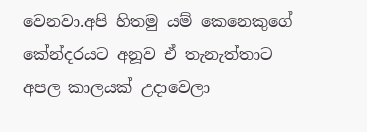වෙනවා.අපි හිතමු යම් කෙනෙකුගේ කේන්දරයට අනූව ඒ තැනැත්තාට අපල කාලයක් උදාවෙලා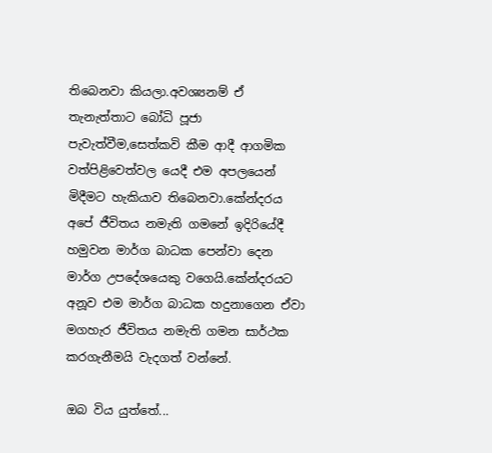තිබෙනවා කියලා.අවශ්‍යනම් ඒ තැනැත්තාට බෝධි පූජා පැවැත්වීම,සෙත්කවි කීම ආදී ආගමික වත්පිළිවෙත්වල යෙදී එම අපලයෙන් මිදීමට හැකියාව තිබෙනවා.කේන්දරය අපේ ජීවිතය නමැති ගමනේ ඉදිරියේදී හමුවන මාර්ග බාධක පෙන්වා දෙන මාර්ග උපදේශයෙකු වගෙයි.කේන්දරයට අනූව එම මාර්ග බාධක හදුනාගෙන ඒවා මගහැර ජීවිතය නමැති ගමන සාර්ථක කරගැනීමයි වැදගත් වන්නේ.

ඔබ විය යුත්තේ...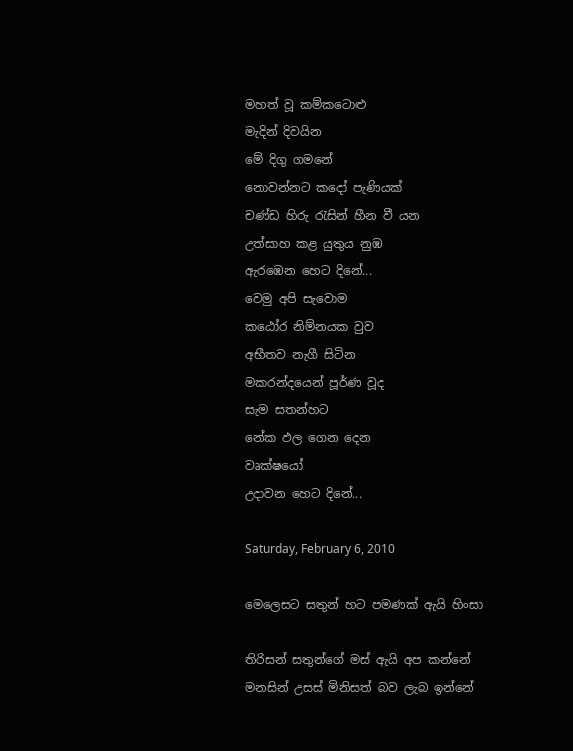මහත් වූ කම්කටොළු
මැදින් දිවයින
මේ දිගු ගමනේ
නොවන්නට කදෝ පැණියක්
චණ්ඩ හිරු රැසින් හීන වී යන
උත්සාහ කළ යුතුය නුඹ
ඇරඹෙන හෙට දිනේ...
වෙමු අපි සැවොම
කඨෝර නිම්නයක වුව
අභීතව නැගී සිටින
මකරන්දයෙන් පූර්ණ වූද
සැම සතන්හට
නේක ඵල ගෙන දෙන
වෘක්ෂයෝ
උදාවන හෙට දිනේ...

Saturday, February 6, 2010

මෙලෙසට සතුන් හට පමණක් ඇයි හිංසා

තිරිසන් සතුන්ගේ මස් ඇයි අප කන්නේ
මනසින් උසස් මිනිසත් බව ලැබ ඉන්නේ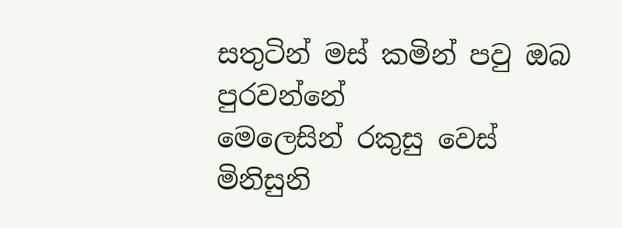සතුටින් මස් කමින් පවු ඔබ පුරවන්නේ
මෙලෙසින් රකුසු වෙස් මිනිසුනි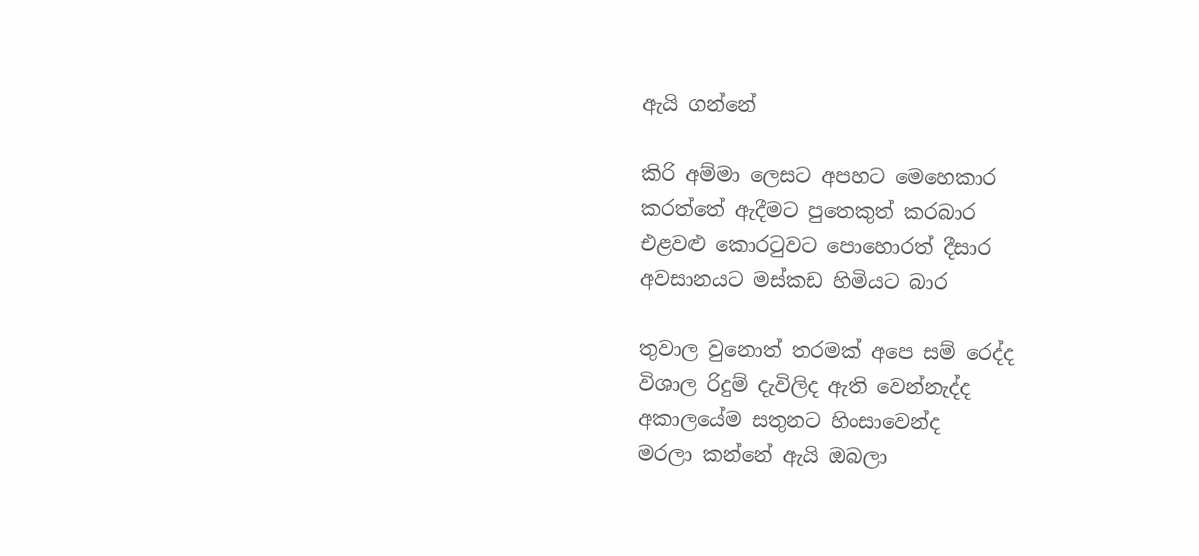ඇයි ගන්නේ

කිරි අම්මා ලෙසට අපහට මෙහෙකාර
කරත්තේ ඇදීමට පුතෙකුත් කරබාර
එළවළු කොරටුවට පොහොරත් දීසාර
අවසානයට මස්කඩ හිමියට බාර

තුවාල වුනොත් තරමක් අපෙ සම් රෙද්ද
විශාල රිදුම් දැවිලිද ඇති වෙන්නැද්ද
අකාලයේම සතුනට හිංසාවෙන්ද
මරලා කන්නේ ඇයි ඔබලා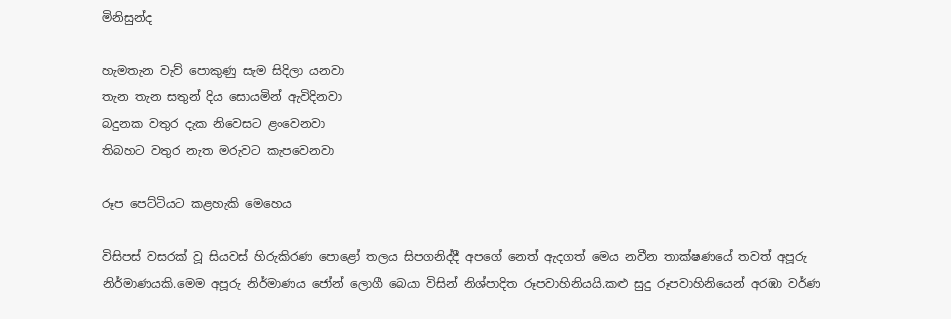මිනිසුන්ද

හැමතැන වැව් පොකුණු සැම සිදිලා යනවා
තැන තැන සතුන් දිය සොයමින් ඇවිදිනවා
බදුනක වතුර දැක නිවෙසට ළංවෙනවා
තිබහට වතුර නැත මරුවට කැපවෙනවා

රූප පෙට්ටියට කළහැකි මෙහෙය

විසිපස් වසරක් වූ සියවස් හිරුකිරණ පොළෝ තලය සිපගනිද්දී අපගේ නෙත් ඇදගත් මෙය නවීන තාක්ෂණයේ තවත් අපූරු නිර්මාණයකි.මෙම අපූරු නිර්මාණය ජෝන් ලොගී බෙයා විසින් නිශ්පාදිත රූපවාහිනියයි.කළු සුදු රූපවාහිනියෙන් අරඹා වර්ණ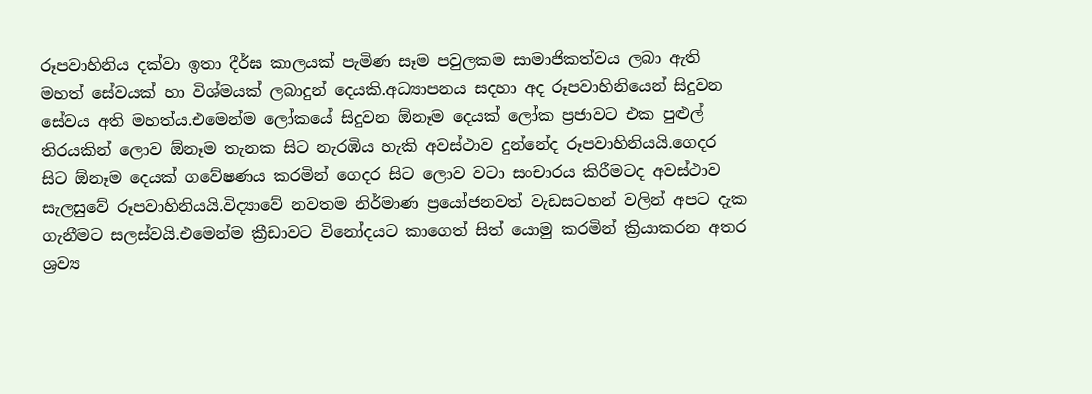රූපවාහිනිය දක්වා ඉතා දීර්ඝ කාලයක් පැමිණ සෑම පවුලකම සාමාජිකත්වය ලබා ඇති මහත් සේවයක් හා විශ්මයක් ලබාදුන් දෙයකි.අධ්‍යාපනය සදහා අද රූපවාහිනියෙන් සිදුවන සේවය අති මහත්ය.එමෙන්ම ලෝකයේ සිදුවන ඕනෑම දෙයක් ලෝක ප්‍රජාවට එක පුළුල් තිරයකින් ලොව ඕනෑම තැනක සිට නැරඹිය හැකි අවස්ථාව දුන්නේද රූපවාහිනියයි.ගෙදර සිට ඕනෑම දෙයක් ගවේෂණය කරමින් ගෙදර සිට ලොව වටා සංචාරය කිරීමටද අවස්ථාව සැලසුවේ රූපවාහිනියයි.විද්‍යාවේ නවතම නිර්මාණ ප්‍රයෝජනවත් වැඩසටහන් වලින් අපට දැක ගැනීමට සලස්වයි.එමෙන්ම ක්‍රීඩාවට විනෝදයට කාගෙත් සිත් යොමු කරමින් ක්‍රියාකරන අතර ශ්‍රව්‍ය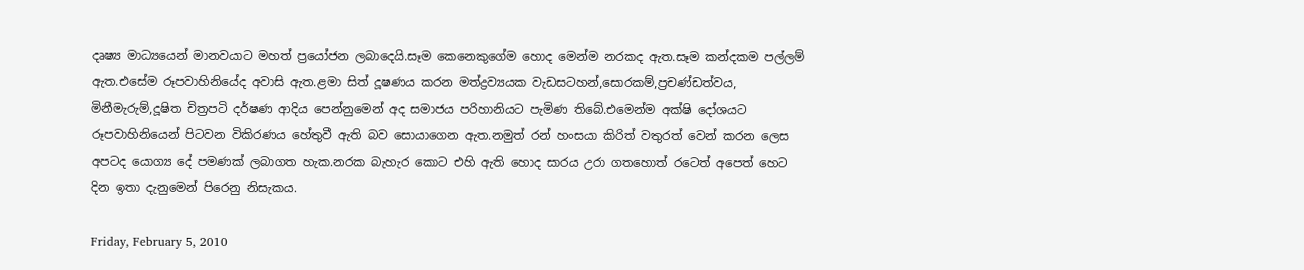දෘෂ්‍ය මාධ්‍යයෙන් මානවයාට මහත් ප්‍රයෝජන ලබාදෙයි.සෑම කෙනෙකුගේම හොද මෙන්ම නරකද ඇත.සෑම කන්දකම පල්ලම් ඇත.එසේම රූපවාහිනියේද අවාසි ඇත.ළමා සිත් දූෂණය කරන මත්ද්‍රව්‍යයක වැඩසටහන්,සොරකම්,ප්‍රචණ්ඩත්වය,
මිනීමැරුම්,දූෂිත චිත්‍රපටි දර්ෂණ ආදිය පෙන්නුමෙන් අද සමාජය පරිහානියට පැමිණ තිබේ.එමෙන්ම අක්ෂි දෝශයට රූපවාහිනියෙන් පිටවන විකිරණය හේතුවී ඇති බව සොයාගෙන ඇත.නමුත් රන් හංසයා කිරිත් වතුරත් වෙන් කරන ලෙස අපටද යොග්‍ය දේ පමණක් ලබාගත හැක.නරක බැහැර කොට එහි ඇති හොද සාරය උරා ගතහොත් රටෙත් අපෙත් හෙට දින ඉතා දැනුමෙන් පිරෙනු නිසැකය.

Friday, February 5, 2010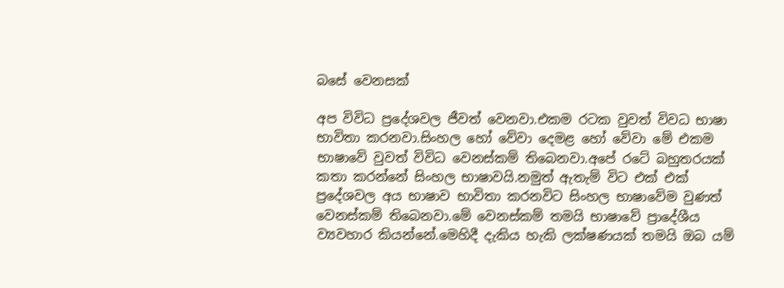බසේ වෙනසක්

අප විවිධ ප්‍රදේශවල ජීවත් වෙනවා.එකම රටක වුවත් විවධ භාෂා භාවිතා කරනවා.සිංහල හෝ වේවා දෙමළ හෝ වේවා මේ එකම භාෂාවේ වුවත් විවිධ වෙනස්කම් තිබෙනවා.අපේ රටේ බහුතරයක් කතා කරන්නේ සිංහල භාෂාවයි.නමුත් ඇතැම් විට එක් එක් ප්‍රදේශවල අය භාෂාව භාවිතා කරනවිට සිංහල භාෂාවේම වුණත් වෙනස්කම් තිබෙනවා.මේ වෙනස්කම් තමයි භාෂාවේ ප්‍රාදේශීය ව්‍යවහාර කියන්නේ.මෙහිදී දැකිය හැකි ලක්ෂණයක් තමයි ඔබ යම්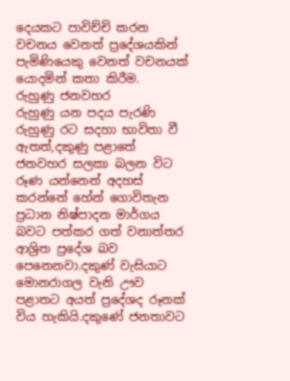දෙයකට පාවිච්චි කරන වචනය වෙනත් ප්‍රදේශයකින් පැමිණියෙකු වෙනත් වචනයක් යොදමින් කතා කිරීම.
රුහුණු ජනවහර
රුහුණු යන පදය පැරණි රුහුණු රට සදහා භාවිතා වී ඇතත්,දකුණු පළාතේ ජනවහර සලකා බලන විට රූණ යන්නෙන් අදහස් කරන්නේ හේන් ගොවිතැන ප්‍රධාන නිෂ්පාදන මාර්ගය බවට පත්කර ගත් වනාත්තර ආශ්‍රිත ප්‍රදේශ බව පෙනෙනවා.දකුණ් වැසියාට මොනරාගල වැනි ඌව පළාතට අයත් ප්‍රදේශද රූනක් විය හැකියි.දකුණේ ජනතාවට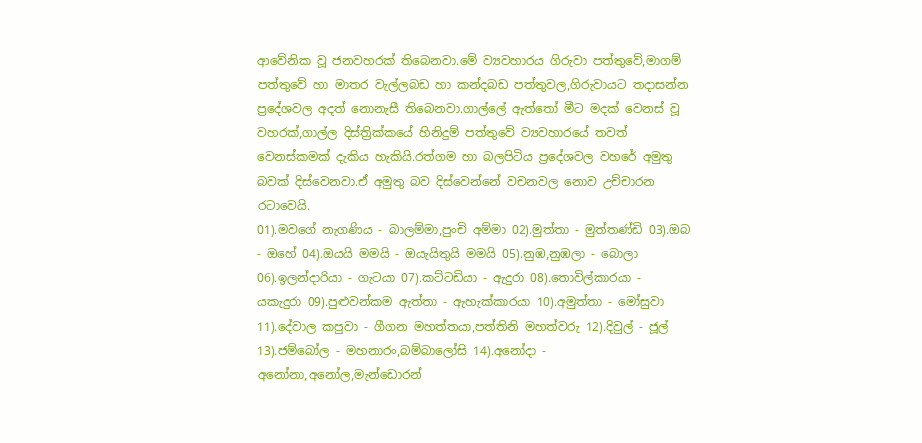ආවේනික වූ ජනවහරක් තිබෙනවා.මේ ව්‍යවහාරය ගිරුවා පත්තුවේ,මාගම් පත්තුවේ හා මාතර වැල්ලබඩ හා කන්දබඩ පත්තුවල,ගිරුවායට තදාසන්න ප්‍රදේශවල අදත් නොනැසී තිබෙනවා.ගාල්ලේ ඇත්තෝ මීට මදක් වෙනස් වූ වහරක්,ගාල්ල දිස්ත්‍රික්කයේ හිනිදුම් පත්තුවේ ව්‍යවහාරයේ තවත් වෙනස්කමක් දැකිය හැකියි.රත්ගම හා බලපිටිය ප්‍රදේශවල වහරේ අමුතු බවක් දිස්වෙනවා.ඒ අමුතු බව දිස්වෙන්නේ වචනවල නොව උච්චාරන රටාවෙයි.
01).මවගේ නැගණිය - බාලම්මා,පුංචි අම්මා 02).මුත්තා - මුත්තණ්ඩි 03).ඔබ - ඔහේ 04).ඔයයි මමයි - ඔයැයිතුයි මමයි 05).නුඹ,නුඹලා - බොලා 06).ඉලන්දාරියා - ගැටයා 07).කට්ටඩියා - ඇදුරා 08).තොවිල්කාරයා - යකැදුරා 09).පුළුවන්කම ඇත්තා - ඇහැක්කාරයා 10).අමුත්තා - මෝසුවා
11).දේවාල කපුවා - ගීගන මහත්තයා,පත්තිනි මහත්වරු 12).දිවුල් - ජූල් 13).ජම්බෝල - මහනාරං,බම්බාලෝසි 14).අනෝදා - අනෝනා,අනෝල,මැන්ඩොරන්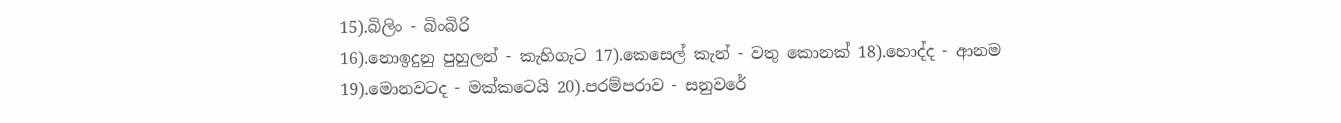15).බිලිං - බිංබිරි
16).නොඉදුනු පුහුලන් - කැහිගැට 17).කෙසෙල් කැන් - වතු කොනක් 18).හොද්ද - ආනම
19).මොනවටද - මක්කටෙයි 20).පරම්පරාව - සනුවරේ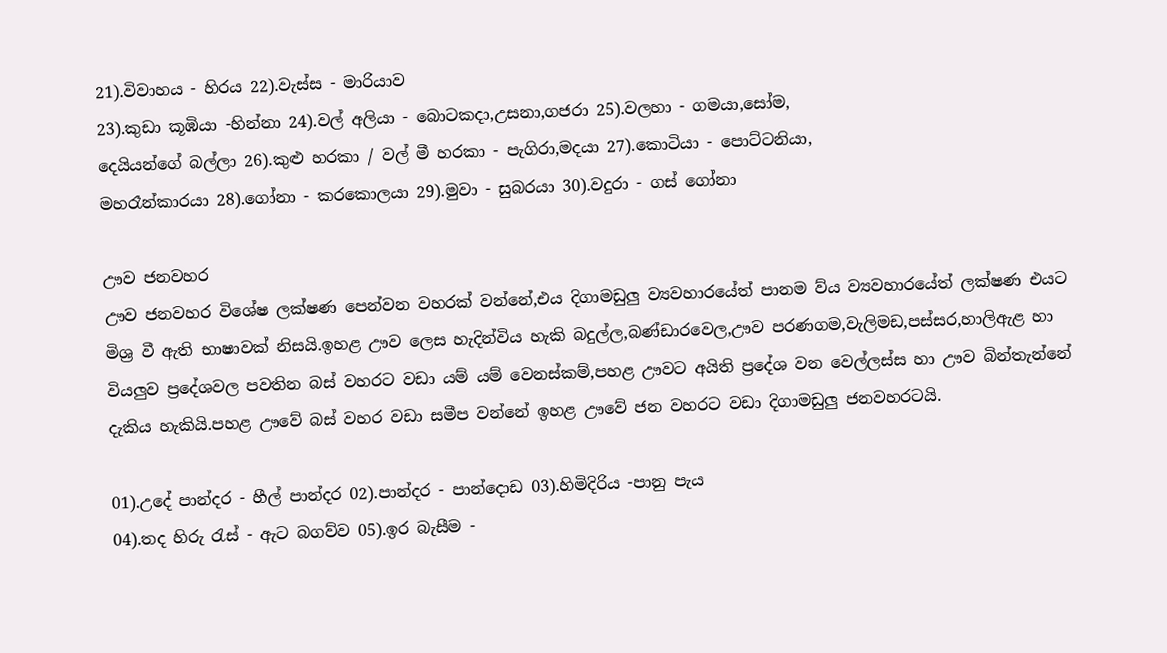21).විවාහය - හිරය 22).වැස්ස - මාරියාව
23).කුඩා කූඹියා -හින්නා 24).වල් අලියා - බොටකදා,උසනා,ගජරා 25).වලහා - ගමයා,සෝම,
දෙයියන්ගේ බල්ලා 26).කුළු හරකා / වල් මී හරකා - පැගිරා,මදයා 27).කොටියා - පොට්ටනියා,
මහරෑන්කාරයා 28).ගෝනා - කරකොලයා 29).මුවා - සුබරයා 30).වදුරා - ගස් ගෝනා

ඌව ජනවහර
ඌව ජනවහර විශේෂ ලක්ෂණ පෙන්වන වහරක් වන්නේ,එය දිගාමඩුලු ව්‍යවහාරයේත් පානම ව්ය ව්‍යවහාරයේත් ලක්ෂණ එයට මිශ්‍ර වී ඇති භාෂාවක් නිසයි.ඉහළ ඌව ලෙස හැදින්විය හැකි බදුල්ල,බණ්ඩාරවෙල,ඌව පරණගම,වැලිමඩ,පස්සර,හාලිඇළ හා වියලුව ප්‍රදේශවල පවතින බස් වහරට වඩා යම් යම් වෙනස්කම්,පහළ ඌවට අයිති ප්‍රදේශ වන වෙල්ලස්ස හා ඌව බින්තැන්නේ දැකිය හැකියි.පහළ ඌවේ බස් වහර වඩා සමීප වන්නේ ඉහළ ඌවේ ජන වහරට වඩා දිගාමඩුලු ජනවහරටයි.

01).උදේ පාන්දර - හීල් පාන්දර 02).පාන්දර - පාන්දොඩ 03).හිමිදිරිය -පානු පැය
04).තද හිරු රැස් - ඇට බගව්ව 05).ඉර බැසීම -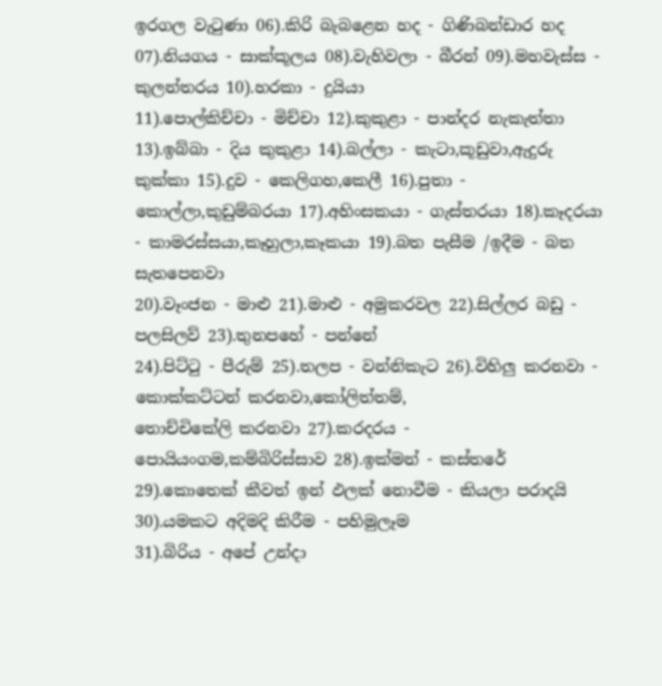ඉරගල වැටුණා 06).කිරි බැබළෙන හද - ගිණිබන්ඩාර හද 07).නියගය - සාක්කූලය 08).වැහිවලා - බීරන් 09).මහවැස්ස - කුලන්තරය 10).හරකා - දුයියා
11).පොල්කිච්චා - මිච්චා 12).කුකුළා - පාන්දර නැකැත්තා 13).ඉබ්බා - දිය කුකුළා 14).බල්ලා - කැටා,කූඩුවා,ඇදුරු කුක්කා 15).දුව - කෙලිගහ,කෙලී 16).පුතා - කොල්ලා,කුඩුම්බරයා 17).අහිංසකයා - ගැස්තරයා 18).කෑදරයා - කාමරස්සයා,කෑහුලා,කෑකයා 19).බත පැසීම /ඉදීම - බත සැතපෙනවා
20).වෑංජන - මාළු 21).මාළු - අමුකරවල 22).සිල්ලර බඩු - පලසිලව් 23).තුනපහේ - පන්නේ
24).පිට්ටු - පීරුම් 25).තලප - වන්නිකැට 26).විහිලු කරනවා - කොක්කට්ටන් කරනවා,කෝලිත්තම්,
තොච්චිකේලි කරනවා 27).කරදරය - පොයියංගම,කම්බිරිස්සාව 28).ඉක්මන් - කස්තරේ
29).කොතෙක් කීවත් ඉන් ඵලක් නොවීම - කියලා පරාදයි 30).යමකට අදිමදි කිරීම - පහිමුලෑම
31).බිරිය - අපේ උන්දා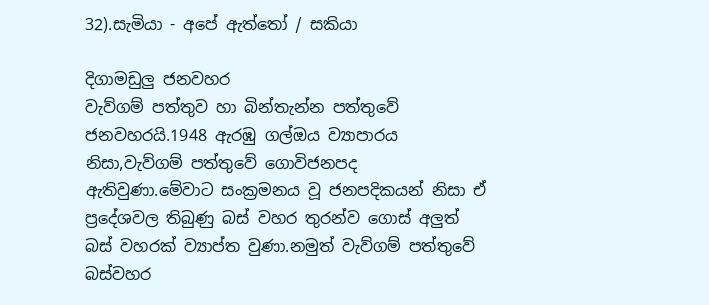32).සැමියා - අපේ ඇත්තෝ / සකියා

දිගාමඩුලු ජනවහර
වැව්ගම් පත්තුව හා බින්තැන්න පත්තුවේ ජනවහරයි.1948 ඇරඹු ගල්ඔය ව්‍යාපාරය නිසා,වැව්ගම් පත්තුවේ ගොවිජනපද ඇතිවුණා.මේවාට සංක්‍රමනය වූ ජනපදිකයන් නිසා ඒ ප්‍රදේශවල තිබුණු බස් වහර තුරන්ව ගොස් අලුත් බස් වහරක් ව්‍යාප්ත වුණා.නමුත් වැව්ගම් පත්තුවේ බස්වහර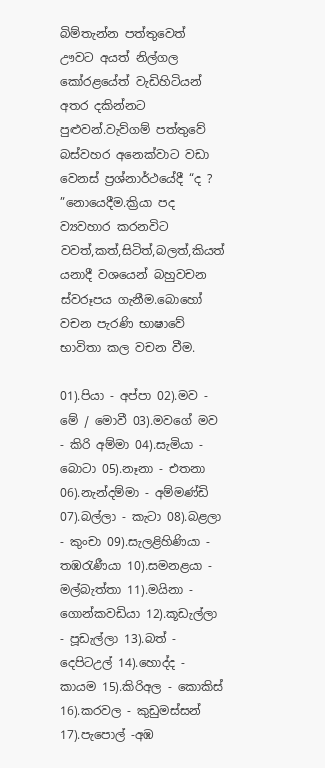බිම්තැන්න පත්තුවෙත් ඌවට අයත් නිල්ගල කෝරළයේත් වැඩිහිටියන් අතර දකින්නට පුළුවන්.වැව්ගම් පත්තුවේ බස්වහර අනෙක්වාට වඩා වෙනස් ප්‍රශ්නාර්ථයේදී “ද ? ”නොයෙදීම.ක්‍රියා පද ව්‍යවහාර කරනවිට වවත්,කත්,සිටිත්,බලත්,කියත් යනාදී වශයෙන් බහුවචන ස්වරූපය ගැනීම.බොහෝ වචන පැරණි භාෂාවේ භාවිතා කල වචන වීම.

01).පියා - අප්පා 02).මව - මේ / මොවී 03).මවගේ මව - කිරි අම්මා 04).සැමියා - බොටා 05).නෑනා - එතනා 06).නැන්දම්මා - අම්මණ්ඩි 07).බල්ලා - කැටා 08).බළලා - කුංචා 09).සැලළිහිණියා - තඹරැණීයා 10).සමනළයා - මල්බැත්තා 11).මයිනා - ගොන්කවඩියා 12).කූඩැල්ලා - පූඩැල්ලා 13).බත් - දෙපිටඋල් 14).හොද්ද - කායම 15).කිරිඅල - කොකිස් 16).කරවල - කුඩුමස්සන් 17).පැපොල් -අඹ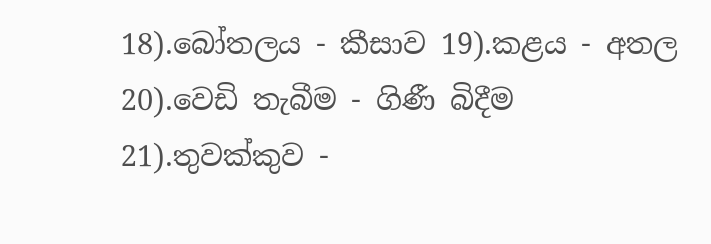18).බෝතලය - කීසාව 19).කළය - අතල 20).වෙඩි තැබීම - ගිණී බිදීම 21).තුවක්කුව -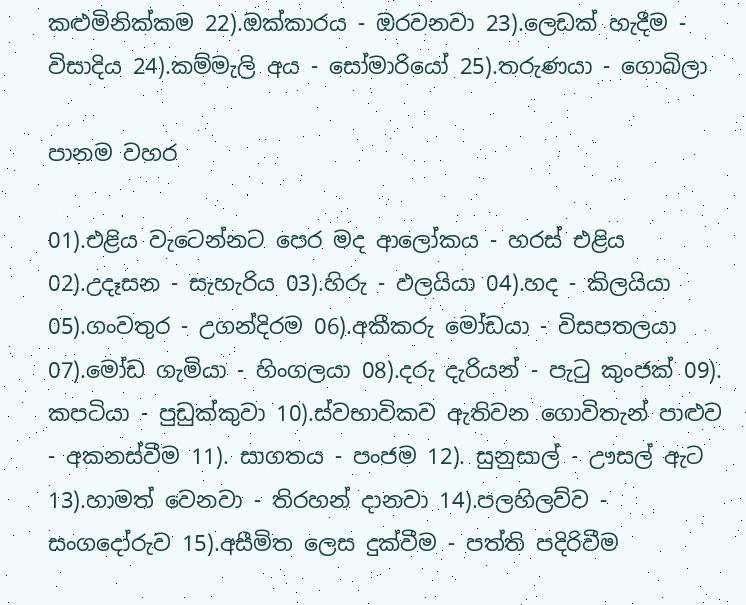කළුමිනික්කම 22).ඔක්කාරය - ඔරවනවා 23).ලෙඩක් හැදීම - විසාදිය 24).කම්මැලි අය - සෝමාරියෝ 25).තරුණයා - ගොබිලා

පානම වහර

01).එළිය වැටෙන්නට පෙර මද ආලෝකය - හරස් එළිය 02).උදෑසන - සැහැරිය 03).හිරු - ඵලයියා 04).හද - කිලයියා 05).ගංවතුර - උගන්දිරම 06).අකීකරු මෝඩයා - විසපතලයා 07).මෝඩ ගැමියා - හිංගලයා 08).දරු දැරියන් - පැටු කුංජක් 09). කපටියා - පුඩුක්කුවා 10).ස්වභාවිකව ඇතිවන ගොවිතැන් පාළුව - අකනස්වීම 11). සාගතය - පංජම 12). සුනුසාල් - ඌසල් ඇට 13).හාමත් වෙනවා - තිරහන් දානවා 14).පලහිලව්ව - සංගදෝරුව 15).අසීමිත ලෙස දුක්වීම - පත්ති පදිරිවීම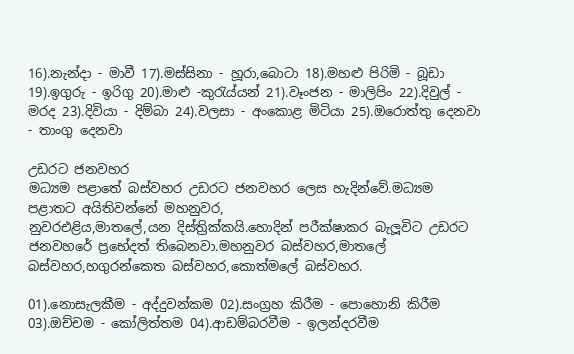16).නැන්දා - මාවී 17).මස්සිනා - හූරා,බොටා 18).මහළු පිරිමි - බූඩා 19).ඉගුරු - ඉරිගු 20).මාළු -කුරැය්යන් 21).වෑංජන - මාලිපිං 22).දිවුල් - මරද 23).දිවියා - දිම්බා 24).වලසා - අංකොළ මිටියා 25).ඔරොත්තු දෙනවා - තාංගු දෙනවා

උඩරට ජනවහර
මධ්‍යම පළාතේ බස්වහර උඩරට ජනවහර ලෙස හැදින්වේ.මධ්‍යම පළාතට අයිතිවන්නේ මහනුවර,
නුවරඑළිය,මාතලේ,යන දිස්ත්‍රික්කයි.හොදින් පරීක්ෂාකර බැලූවිට උඩරට ජනවහරේ ප්‍රභේදත් තිබෙනවා.මහනුවර බස්වහර,මාතලේ බස්වහර,හගුරන්කෙත බස්වහර,කොත්මලේ බස්වහර.

01).නොසැලකීම - අද්දුවන්කම 02).සංග්‍රහ කිරීම - පොහොනි කිරීම 03).ඔච්චම - කෝලිත්තම 04).ආඩම්බරවීම - ඉලන්දරවීම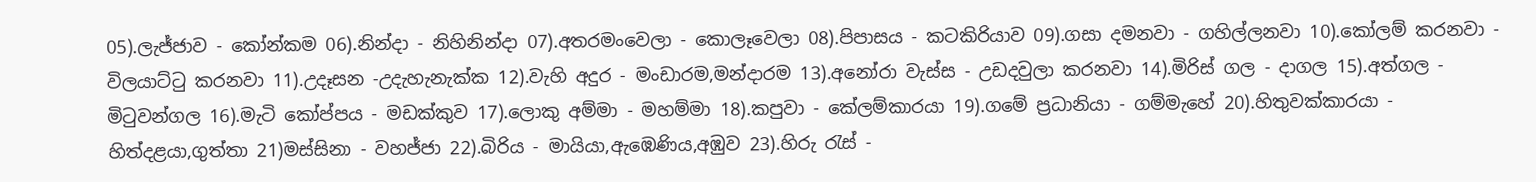05).ලැජ්ජාව - කෝන්කම 06).නින්දා - නිහිනින්දා 07).අතරමංවෙලා - කොලෑවෙලා 08).පිපාසය - කටකිරියාව 09).ගසා දමනවා - ගහිල්ලනවා 10).කෝලම් කරනවා - විලයාට්ටු කරනවා 11).උදෑසන -උදැහැනැක්ක 12).වැහි අදුර - මංඩාරම,මන්දාරම 13).අනෝරා වැස්ස - උඩදවුලා කරනවා 14).මිරිස් ගල - දාගල 15).අත්ගල - මිටුවන්ගල 16).මැටි කෝප්පය - මඩක්කුව 17).ලොකු අම්මා - මහම්මා 18).කපුවා - කේලම්කාරයා 19).ගමේ ප්‍රධානියා - ගම්මැහේ 20).හිතුවක්කාරයා - හිත්දළයා,ගුත්තා 21)මස්සිනා - වහජ්ජා 22).බිරිය - මායියා,ඇඹෙණිය,අඹුව 23).හිරු රැස් -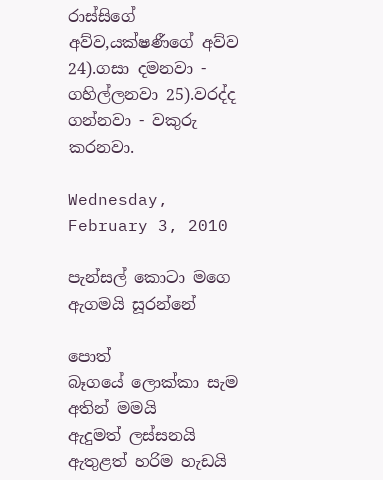රාස්සිගේ අව්ව,යක්ෂණීගේ අව්ව 24).ගසා දමනවා - ගහිල්ලනවා 25).වරද්ද ගන්නවා - වකුරු කරනවා.

Wednesday, February 3, 2010

පැන්සල් කොටා මගෙ ඇගමයි සූරන්නේ

පොත් බෑගයේ ‍ලොක්කා සැම අතින් මමයි
ඇදුමත් ලස්සනයි ඇතුළත් හරිම හැඩයි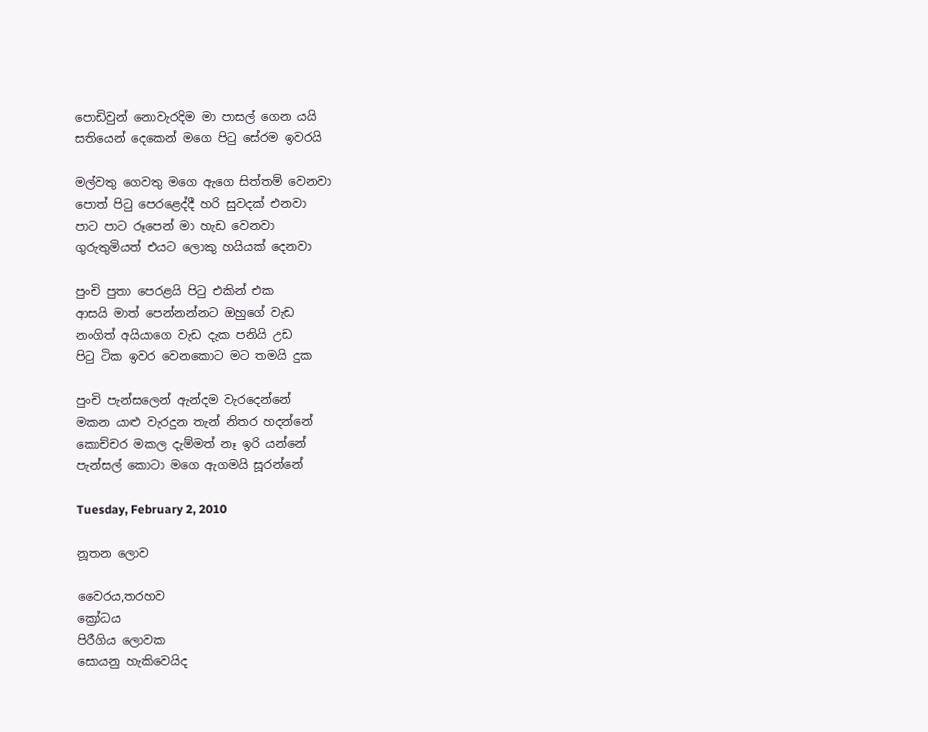පොඩිවුන් නොවැරදිම මා පාසල් ගෙන යයි
සතියෙන් දෙකෙන් මගෙ පිටු සේරම ඉවරයි

මල්වතු ගෙවතු මගෙ ඇගෙ සිත්තම් වෙනවා
පොත් පිටු පෙරළෙද්දී හරි සුවදක් එනවා
පාට පාට රූපෙන් මා හැඩ වෙනවා
ගුරුතුමියත් එයට ලොකු හයියක් දෙනවා

පුංචි පුතා පෙරළයි පිටු එකින් එක
ආසයි මාත් පෙන්නන්නට ඔහුගේ වැඩ
නංගිත් අයියාගෙ වැඩ දැක පනියි උඩ
පිටු ටික ඉවර වෙනකොට මට තමයි දුක

පුංචි පැන්සලෙන් ඇන්දම වැරදෙන්නේ
මකන යාළු වැරදුන තැන් නිතර හදන්නේ
කොච්චර මකල දැම්මත් නෑ ඉරි යන්නේ
පැන්සල් කොටා මගෙ ඇගමයි සූරන්නේ

Tuesday, February 2, 2010

නූතන ලොව

වෛරය,තරහව
ක්‍රෝධය
පිරීගිය ලොවක
සොයනු හැකිවෙයිද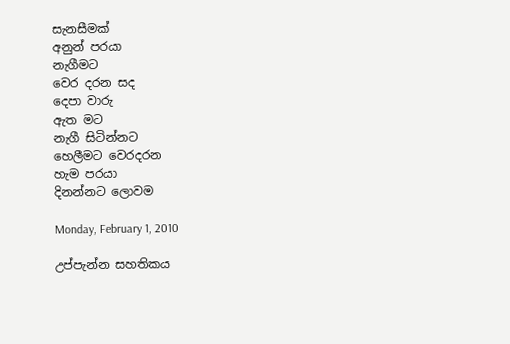සැනසීමක්
අනුන් පරයා
නැගීමට
වෙර දරන සද
දෙපා වාරු
ඇත මට
නැගී සිටින්නට
හෙලීමට වෙරදරන
හැම පරයා
දිනන්නට ලොවම

Monday, February 1, 2010

උප්පැන්න සහතිකය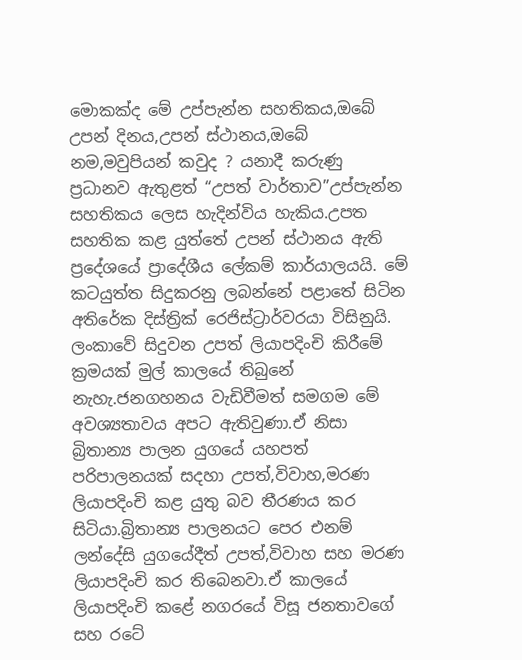මොකක්ද මේ උප්පැන්න සහතිකය,ඔබේ උපන් දිනය,උපන් ස්ථානය,ඔබේ නම,මවුපියන් කවුද ? යනාදී කරුණු ප්‍රධානව ඇතුළත් “උපත් වාර්තාව”උප්පැන්න සහතිකය ලෙස හැදින්විය හැකිය.උපත සහතික කළ යුත්තේ උපන් ස්ථානය ඇති ප්‍රදේශයේ ප්‍රාදේශීය ලේකම් කාර්යාලයයි. මේ කටයුත්ත සිදුකරනු ලබන්නේ පළාතේ සිටින අතිරේක දිස්ත්‍රික් රෙජිස්ට්‍රාර්වරයා විසිනුයි.
ලංකාවේ සිදුවන උපත් ලියාපදිංචි කිරීමේ ක්‍රමයක් මුල් කාලයේ තිබුනේ නැහැ.ජනගහනය වැඩිවීමත් සමගම මේ අවශ්‍යතාවය අපට ඇතිවුණා.ඒ නිසා බ්‍රිතාන්‍ය පාලන යුගයේ යහපත් පරිපාලනයක් සදහා උපත්,විවාහ,මරණ ලියාපදිංචි කළ යුතු බව තීරණය කර සිටියා.බ්‍රිතාන්‍ය පාලනයට පෙර එනම් ලන්දේසි යුගයේදීත් උපත්,විවාහ සහ මරණ ලියාපදිංචි කර තිබෙනවා.ඒ කාලයේ ලියාපදිංචි කළේ නගරයේ විසූ ජනතාවගේ සහ රටේ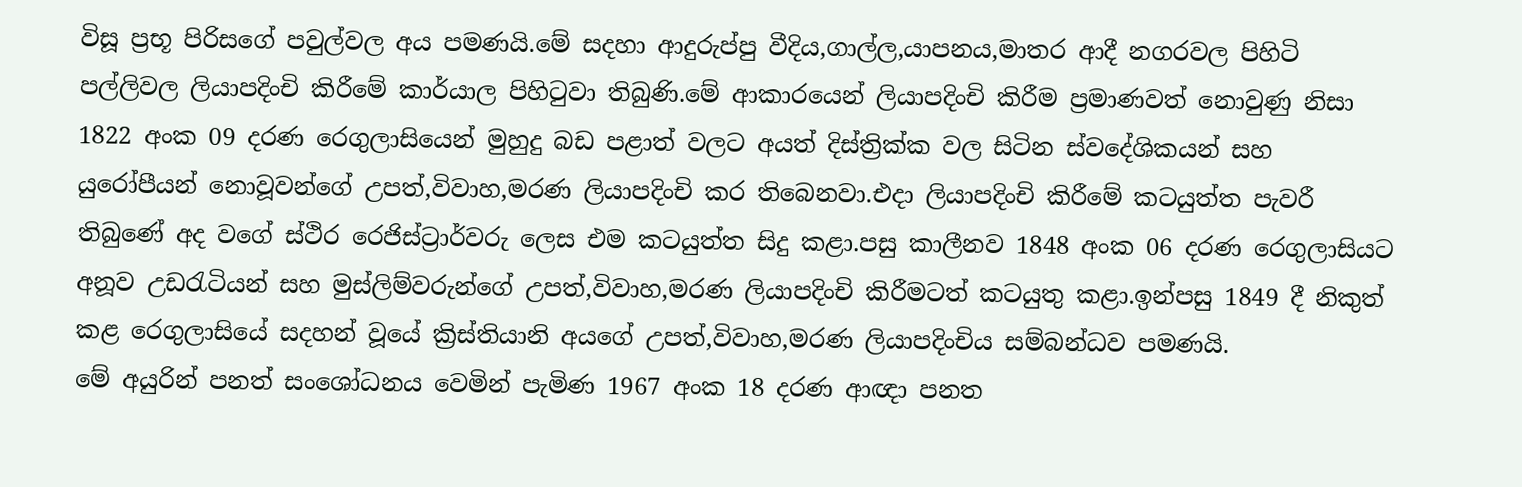විසූ ප්‍රභූ පිරිසගේ පවුල්වල අය පමණයි.මේ සදහා ආදුරුප්පු වීදිය,ගාල්ල,යාපනය,මාතර ආදී නගරවල පිහිටි පල්ලිවල ලියාපදිංචි කිරීමේ කාර්යාල පිහිටුවා තිබුණි.මේ ආකාරයෙන් ලියාපදිංචි කිරීම ප්‍රමාණවත් නොවුණු නිසා 1822 අංක 09 දරණ රෙගුලාසියෙන් මුහුදු බඩ පළාත් වලට අයත් දිස්ත්‍රික්ක වල සිටින ස්වදේශිකයන් සහ යුරෝපීයන් නොවූවන්ගේ උපත්,විවාහ,මරණ ලියාපදිංචි කර තිබෙනවා.එදා ලියාපදිංචි කිරීමේ කටයුත්ත පැවරී තිබුණේ අද වගේ ස්ථිර රෙජිස්ට්‍රාර්වරු ලෙස එම කටයුත්ත සිදු කළා.පසු කාලීනව 1848 අංක 06 දරණ රෙගුලාසියට අනූව උඩරැටියන් සහ මුස්ලිම්වරුන්ගේ උපත්,විවාහ,මරණ ලියාපදිංචි කිරීමටත් කටයුතු කළා.ඉන්පසු 1849 දී නිකුත් කළ රෙගුලාසියේ සදහන් වූයේ ක්‍රිස්තියානි අයගේ උපත්,විවාහ,මරණ ලියාපදිංචිය සම්බන්ධව පමණයි.
මේ අයුරින් පනත් සංශෝධනය වෙමින් පැමිණ 1967 අංක 18 දරණ ආඥා පනත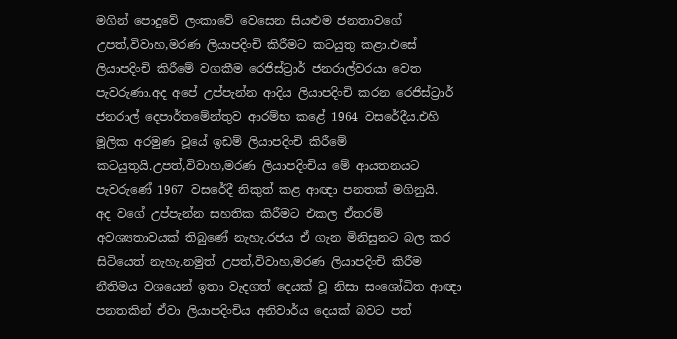මගින් පොදුවේ ලංකාවේ වෙසෙන සියළුම ජනතාවගේ උපත්,විවාහ,මරණ ලියාපදිංචි කිරීමට කටයුතු කළා.එසේ ලියාපදිංචි කිරීමේ වගකීම රෙජිස්ට්‍රාර් ජනරාල්වරයා වෙත පැවරුණා.අද අපේ උප්පැන්න ආදිය ලියාපදිංචි කරන රෙජිස්ට්‍රාර් ජනරාල් දෙපාර්තමේන්තුව ආරම්භ කළේ 1964 වසරේදීය.එහි මූලික අරමුණ වූයේ ඉඩම් ලියාපදිංචි කිරීමේ කටයුතුයි.උපත්,විවාහ,මරණ ලියාපදිංචිය මේ ආයතනයට පැවරුණේ 1967 වසරේදී නිකුත් කළ ආඥා පනතක් මගිනුයි.
අද වගේ උප්පැන්න සහතික කිරීමට එකල ඒතරම් අවශ්‍යතාවයක් තිබුණේ නැහැ.රජය ඒ ගැන මිනිසුනට බල කර සිටියෙත් නැහැ.නමුත් උපත්,විවාහ,මරණ ලියාපදිංචි කිරීම නීතිමය වශයෙන් ඉතා වැදගත් දෙයක් වූ නිසා සංශෝධිත ආඥා පනතකින් ඒවා ලියාපදිංචිය අනිවාර්ය දෙයක් බවට පත්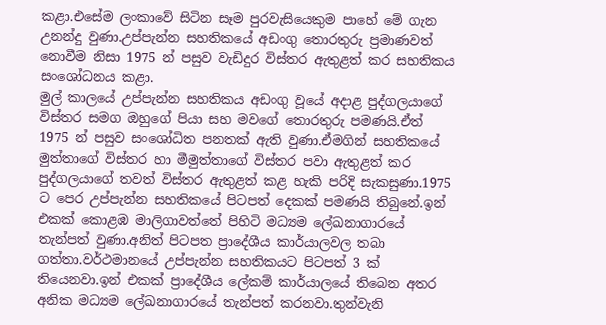කළා.එසේම ලංකාවේ සිටින සෑම පුරවැසියෙකුම පාහේ මේ ගැන උනන්දු වුණා.උප්පැන්න සහතිකයේ අඩංගු තොරතුරු ප්‍රමාණවත් නොවීම නිසා 1975 න් පසුව වැඩිදුර විස්තර ඇතුළත් කර සහතිකය සංශෝධනය කළා.
මුල් කාලයේ උප්පැන්න සහතිකය අඩංගු වූයේ අදාළ පුද්ගලයාගේ විස්තර සමග ඔහුගේ පියා සහ මවගේ තොරතුරු පමණයි.ඒත් 1975 න් පසුව සංශෝධිත පනතක් ඇති වුණා.ඒමගින් සහතිකයේ මුත්තාගේ විස්තර හා මීමුත්තාගේ විස්තර පවා ඇතුළත් කර පුද්ගලයාගේ තවත් විස්තර ඇතුළත් කළ හැකි පරිදි සැකසුණා.1975 ට පෙර උප්පැන්න සහතිකයේ පිටපත් දෙකක් පමණයි තිබුනේ.ඉන් එකක් කොළඹ මාලිගාවත්තේ පිහිටි මධ්‍යම ලේඛනාගාරයේ තැන්පත් වුණා.අනිත් පිටපත ප්‍රාදේශීය කාර්යාලවල තබා ගත්තා.වර්ථමානයේ උප්පැන්න සහතිකයට පිටපත් 3 ක් තියෙනවා.ඉන් එකක් ප්‍රාදේශීය ලේකම් කාර්යාලයේ තිබෙන අතර අනික මධ්‍යම ලේඛනාගාරයේ තැන්පත් කරනවා.තුන්වැනි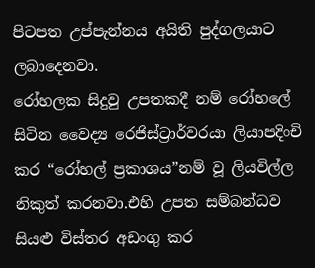පිටපත උප්පැන්නය අයිති පුද්ගලයාට ලබාදෙනවා.
රෝහලක සිදුවු උපතකදී නම් රෝහලේ සිටින වෛද්‍ය රෙජිස්ට්‍රාර්වරයා ලියාපදිංචි කර “රෝහල් ප්‍රකාශය”නම් වූ ලියවිල්ල නිකුත් කරනවා.එහි උපත සම්බන්ධව සියළු විස්තර අඩංගු කර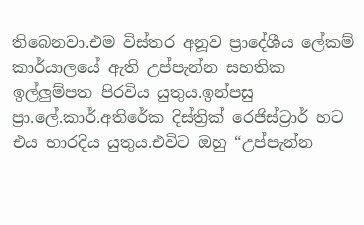තිබෙනවා.එම විස්තර අනූව ප්‍රාදේශීය ලේකම් කාර්යාලයේ ඇති උප්පැන්න සහතික ඉල්ලුම්පත පිරවිය යුතුය.ඉන්පසු ප්‍රා.ලේ.කාර්.අතිරේක දිස්ත්‍රික් රෙජිස්ට්‍රාර් හට එය භාරදිය යුතුය.එවිට ඔහු “උප්පැන්න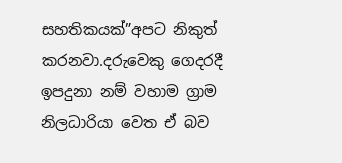සහතිකයක්”අපට නිකුත් කරනවා.දරුවෙකු ගෙදරදී ඉපදුනා නම් වහාම ග්‍රාම නිලධාරියා වෙත ඒ බව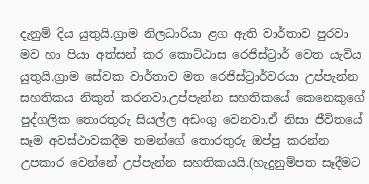දැනුම් දිය යුතුයි.ග්‍රාම නිලධාරියා ළග ඇති වාර්තාව පුරවා මව හා පියා අත්සන් කර කොට්ඨාස රෙජිස්ට්‍රාර් වෙත යැවිය යුතුයි.ග්‍රාම සේවක වාර්තාව මත රෙජිස්ට්‍රාර්වරයා උප්පැන්න සහතිකය නිකුත් කරනවා.උප්පැන්න සහතිකයේ කෙනෙකුගේ පුද්ගලික තොරතුරු සියල්ල අඩංගු වෙනවා.ඒ නිසා ජීවිතයේ සෑම අවස්ථාවකදීම තමන්ගේ තොරතුරු ඔප්පු කරන්න උපකාර වෙන්නේ උප්පැන්න සහතිකයයි.(හැදුනුම්පත සෑදීමට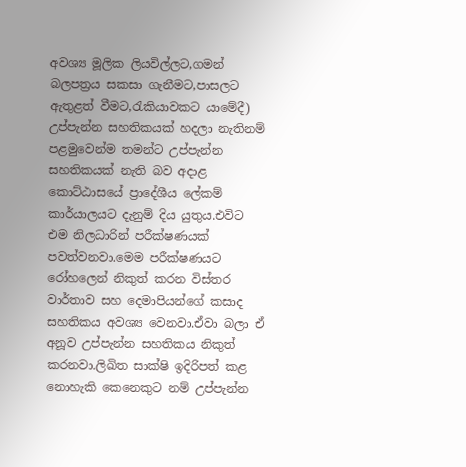අවශ්‍ය මූලික ලියවිල්ලට,ගමන් බලපත්‍රය සකසා ගැනීමට,පාසලට ඇතුළත් වීමට,රැකියාවකට යාමේදී)
උප්පැන්න සහතිකයක් හදලා නැතිනම් පළමුවෙන්ම තමන්ට උප්පැන්න සහතිකයක් නැති බව අදාළ කොට්ඨාසයේ ප්‍රාදේශීය ලේකම් කාර්යාලයට දැනුම් දිය යුතුය.එවිට එම නිලධාරින් පරීක්ෂණයක් පවත්වනවා.මෙම පරීක්ෂණයට රෝහලෙන් නිකුත් කරන විස්තර වාර්තාව සහ දෙමාපියන්ගේ කසාද සහතිකය අවශ්‍ය වෙනවා.ඒවා බලා ඒ අනූව උප්පැන්න සහතිකය නිකුත් කරනවා.ලිඛිත සාක්ෂි ඉදිරිපත් කළ නොහැකි කෙනෙකුට නම් උප්පැන්න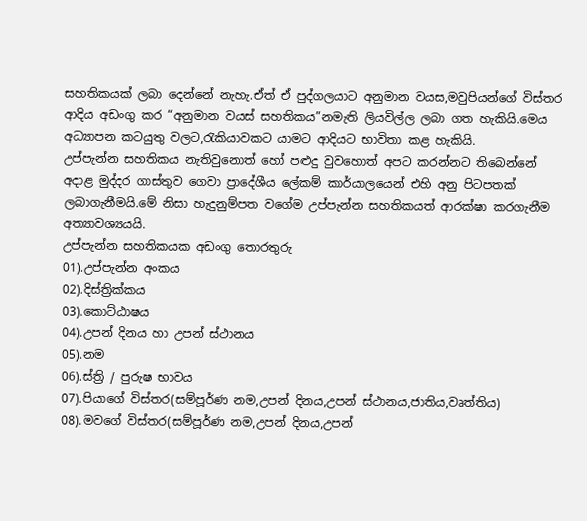සහතිකයක් ලබා දෙන්නේ නැහැ.ඒත් ඒ පුද්ගලයාට අනුමාන වයස,මවුපියන්ගේ විස්තර ආදිය අඩංගු කර “අනුමාන වයස් සහතිකය”නමැති ලියවිල්ල ලබා ගත හැකියි.මෙය අධ්‍යාපන කටයුතු වලට,රැකියාවකට යාමට ආදියට භාවිතා කළ හැකියි.
උප්පැන්න සහතිකය නැතිවුනොත් හෝ පළුදු වුවහොත් අපට කරන්නට තිබෙන්නේ අදාළ මුද්දර ගාස්තුව ගෙවා ප්‍රාදේශීය ලේකම් කාර්යාලයෙන් එහි අනු පිටපතක් ලබාගැනීමයි.මේ නිසා හැදුනුම්පත වගේම උප්පැන්න සහතිකයත් ආරක්ෂා කරගැනීම අත්‍යාවශ්‍ය‍යයි.
උප්පැන්න සහතිකයක අඩංගු තොරතුරු
01).උප්පැන්න අංකය
02).දිස්ත්‍රික්කය
03).කොට්ඨාෂය
04).උපන් දිනය හා උපන් ස්ථානය
05).නම
06).ස්ත්‍රි / පුරුෂ භාවය
07).පියාගේ විස්තර(සම්පූර්ණ නම,උපන් දිනය,උපන් ස්ථානය,ජාතිය,වෘත්තිය)
08).මවගේ විස්තර(සම්පූර්ණ නම,උපන් දිනය,උපන්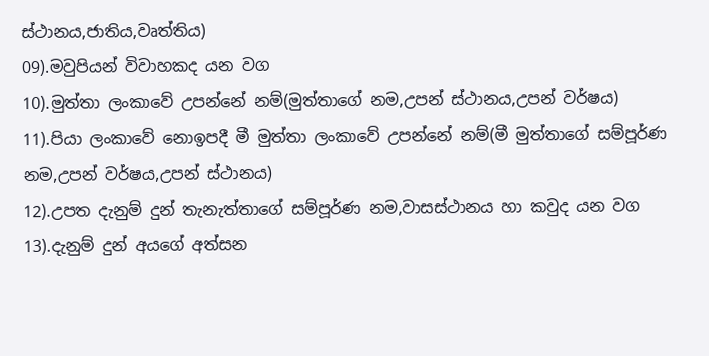ස්ථානය,ජාතිය,වෘත්තිය)
09).මවුපියන් විවාහකද යන වග
10).මුත්තා ලංකාවේ උපන්නේ නම්(මුත්තාගේ නම,උපන් ස්ථානය,උපන් වර්ෂය)
11).පියා ලංකාවේ නොඉපදී මී මුත්තා ලංකාවේ උපන්නේ නම්(මී මුත්තාගේ සම්පූර්ණ
නම,උපන් වර්ෂය,උපන් ස්ථානය)
12).උපත දැනුම් දුන් තැනැත්තාගේ සම්පූර්ණ නම,වාසස්ථානය හා කවුද යන වග
13).දැනුම් දුන් අයගේ අත්සන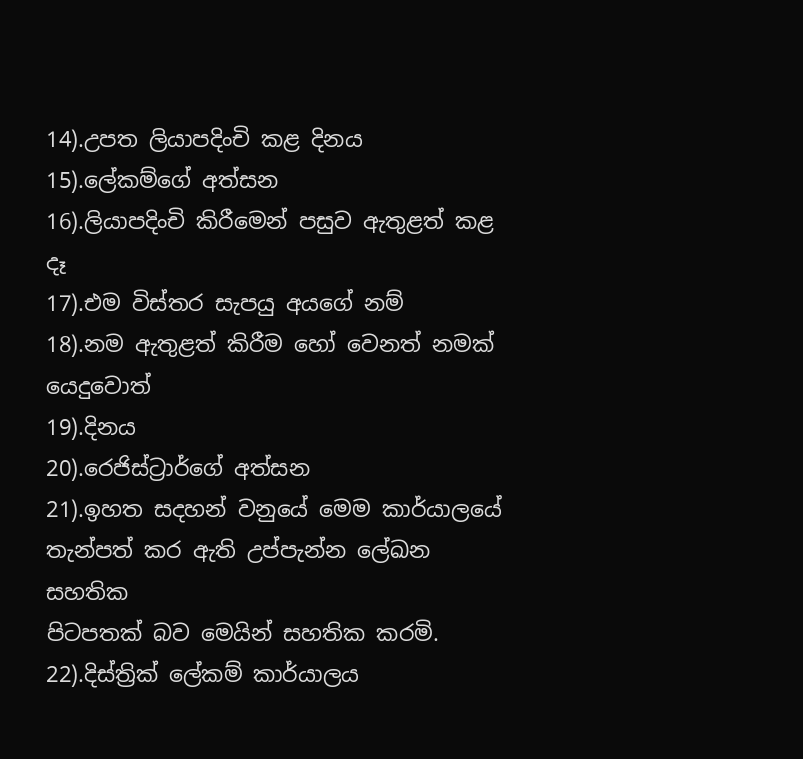14).උපත ලියාපදිංචි කළ දිනය
15).ලේකම්ගේ අත්සන
16).ලියාපදිංචි කිරීමෙන් පසුව ඇතුළත් කළ දෑ
17).එම විස්තර සැපයු අයගේ නම්
18).නම ඇතුළත් කිරීම හෝ වෙනත් නමක් යෙදුවොත්
19).දිනය
20).රෙජිස්ට්‍රාර්ගේ අත්සන
21).ඉහත සදහන් වනුයේ මෙම කාර්යාලයේ තැන්පත් කර ඇති උප්පැන්න ලේඛන සහතික
පිටපතක් බව මෙයින් සහතික කරමි.
22).දිස්ත්‍රික් ලේකම් කාර්යාලය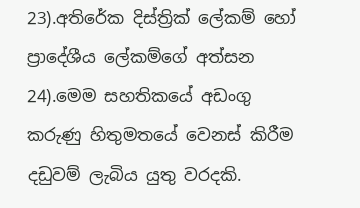23).අතිරේක දිස්ත්‍රික් ලේකම් හෝ ප්‍රාදේශීය ලේකම්ගේ අත්සන
24).මෙම සහතිකයේ අඩංගු කරුණු හිතුමතයේ වෙනස් කිරීම දඩුවම් ලැබිය යුතු වරදකි.